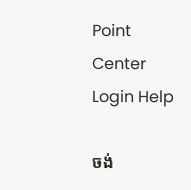Point Center Login Help

ចង់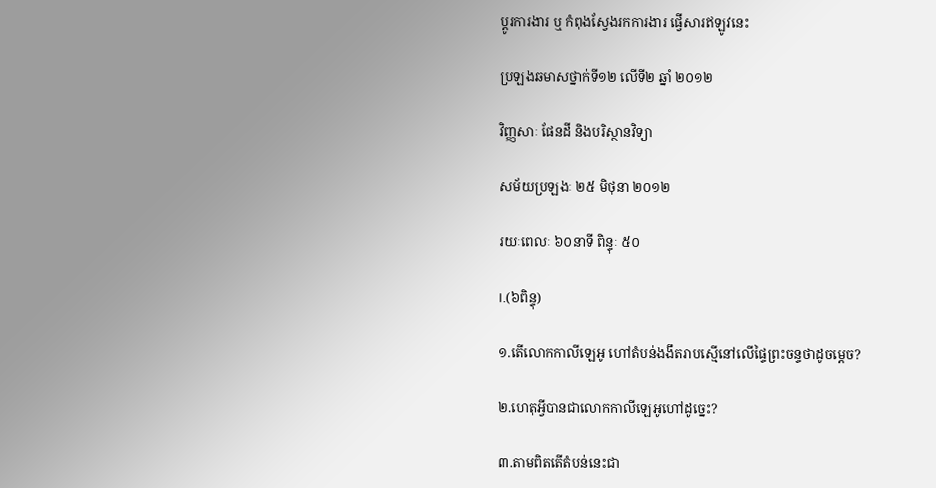ប្តូរការងារ ឬ កំពុងស្វែងរកការងារ ផ្វើសារឥឡូវនេះ

ប្រឡងឆមាសថ្នាក់ទី១២ លើទី២ ឆ្នាំ ២០១២

វិញ្ញសាៈ ផែនដី និងបរិស្ថានវិទ្យា

សម័យប្រឡងៈ ២៥ មិថុនា ២០១២

រយៈពេលៈ ៦០នាទី ពិន្ទុៈ ៥០

I.(៦ពិន្ទុ)

១.តើលោកកាលីឡេអូ ហៅតំបន់ងងឹតរាបស្មើនៅលើផ្ទៃព្រះចន្ទថាដូចម្តេច?

២.ហេតុអ្វីបានជាលោកកាលីឡេអូហៅដូច្នេះ?

៣.តាមពិតតើតំបន់នេះជា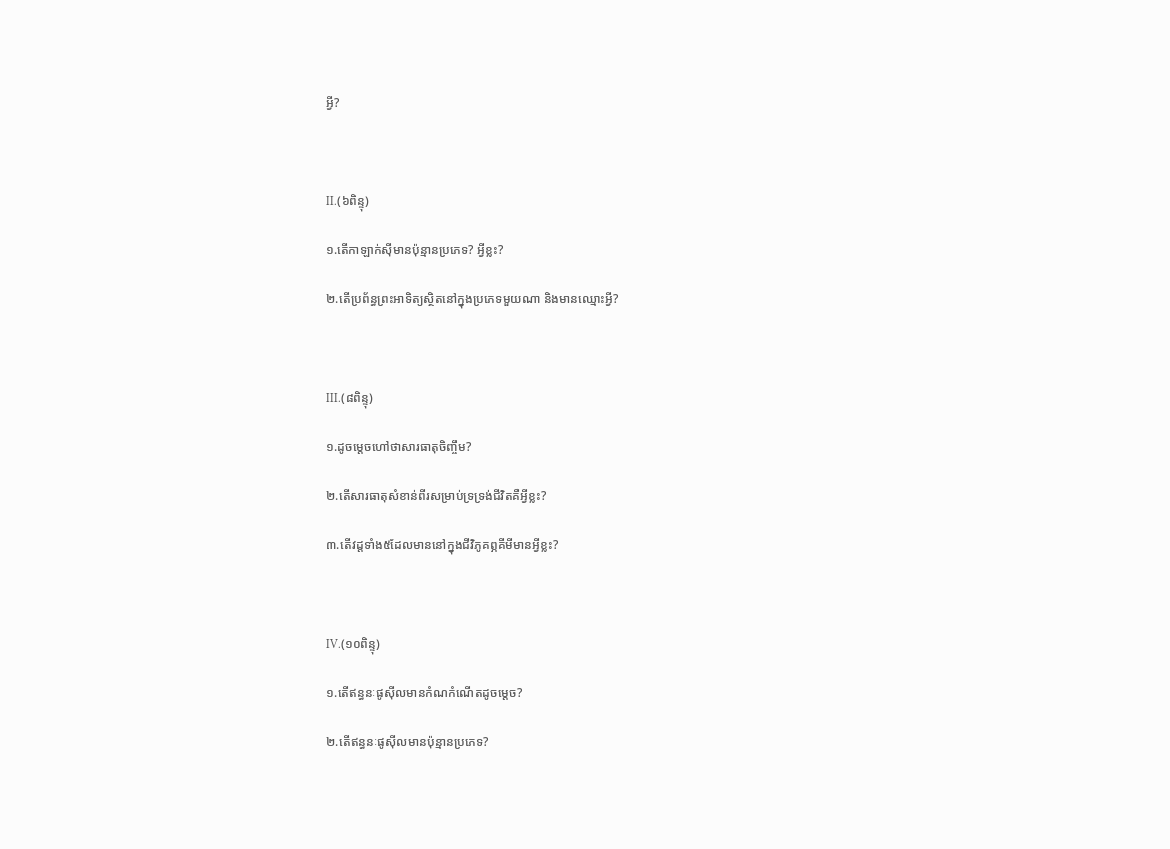អ្វី?



II.(៦ពិន្ទុ)

១.តើកាឡាក់ស៊ីមានប៉ុន្មានប្រភេទ? អ្វីខ្លះ?

២.តើប្រព័ន្ធព្រះអាទិត្យស្ថិតនៅក្នុងប្រភេទមួយណា និងមានឈ្មោះអ្វី?



III.(៨ពិន្ទុ)

១.ដូចម្តេចហៅថាសារធាតុចិញ្ចឹម?

២.តើសារធាតុសំខាន់ពីរសម្រាប់ទ្រទ្រង់ជីវិតគឺអ្វីខ្លះ?

៣.តើវដ្តទាំង៥ដែលមាននៅក្នុងជីវិភូគព្ភគីមីមានអ្វីខ្លះ?



IV.(១០ពិន្ទុ)

១.តើឥន្ធនៈផូស៊ីលមានកំណកំណើតដូចម្តេច?

២.តើឥន្ធនៈផូស៊ីលមានប៉ុន្មានប្រភេទ?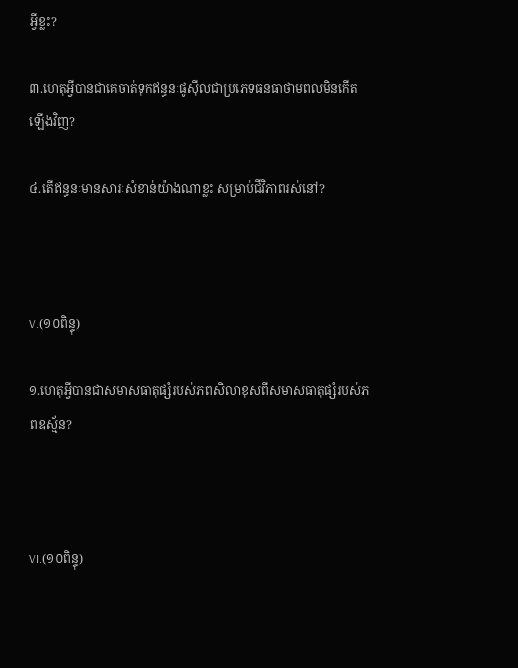អ្វីខ្លះ?

៣.ហេតុអ្វីបានជាគេចាត់ទុកឥន្ធនៈផូស៊ីលជាប្រភេទធនធាថាមពលមិនកើតឡើងវិញ?

៤.តើឥន្ធនៈមានសារៈសំខាន់យ៉ាងណាខ្លះ សម្រាប់ជីវិភាពរស់នៅ?



V.(១០ពិន្ទុ)

១.ហេតុអ្វីបានជាសមាសធាតុផ្សំរបស់ភពសិលាខុសពីសមាសធាតុផ្សំរបស់ភពឧស្ម័ន?



VI.(១០ពិន្ទុ)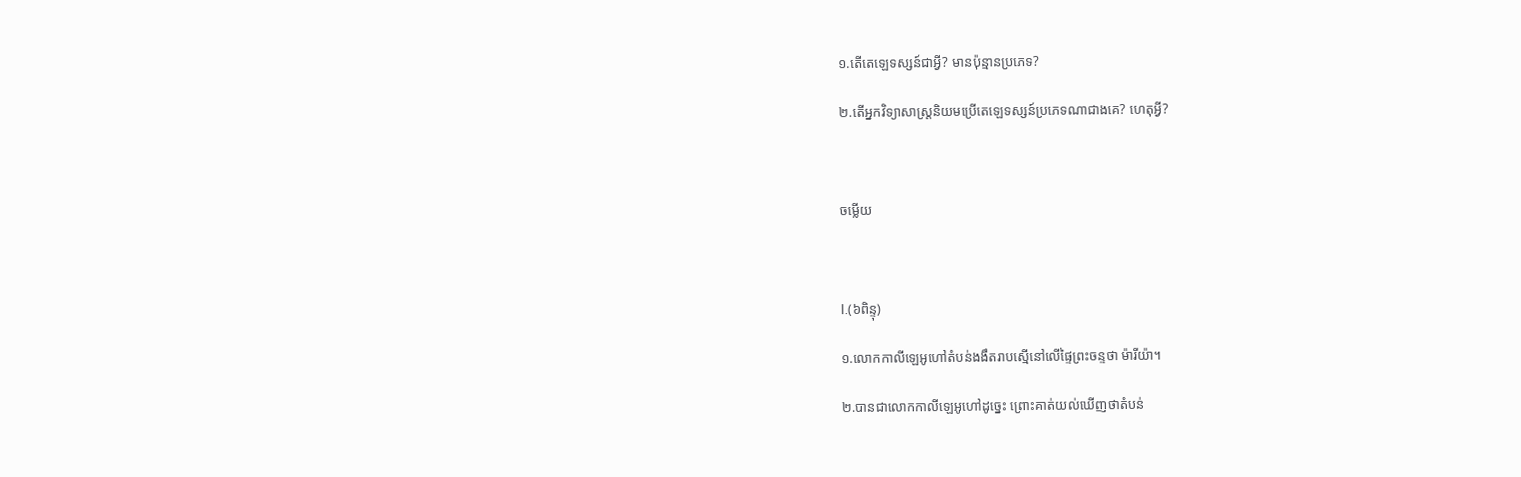១.តើតេឡេទស្សន៍ជាអ្វី? មានប៉ុន្មានប្រភេទ?

២.តើអ្នកវិទ្យាសាស្ត្រនិយមប្រើតេឡេទស្សន៍ប្រភេទណាជាងគេ? ហេតុអ្វី?



ចម្លើយ



I.(៦ពិន្ទុ)

១.លោកកាលីឡេអូហៅតំបន់ងងឹតរាបស្មើនៅលើផ្ទៃព្រះចន្ទថា ម៉ារីយ៉ា។

២.បានជាលោកកាលីឡេអូហៅដូច្នេះ ព្រោះគាត់យល់ឃើញថាតំបន់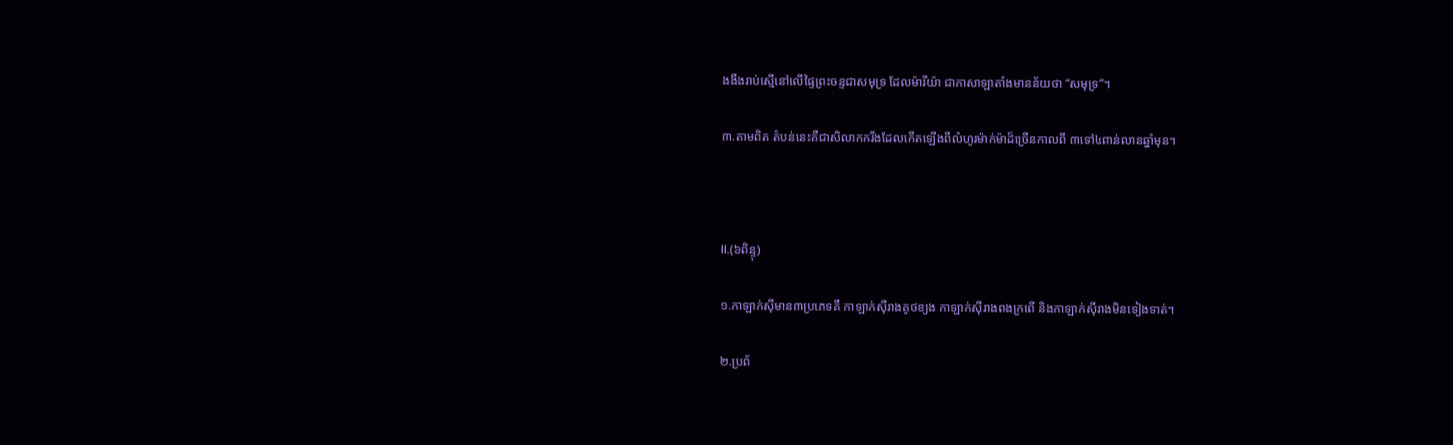ងងឹងរាប់ស្មើនៅលើផ្ទៃព្រះចន្ទជាសមុទ្រ ដែលម៉ារីយ៉ា ជាភាសាឡាតាំងមានន័យថា “សមុទ្រ”។

៣.តាមពិត តំបន់នេះគឺជាសិលាកករឹងដែលកើតឡើងពីលំហូរម៉ាក់ម៉ាដ៏ច្រើនកាលពី ៣ទៅ៤ពាន់លានឆ្នាំមុន។



II.(៦ពិន្ទុ)

១.កាឡាក់ស៊ីមាន៣ប្រភេទគឺ កាឡាក់ស៊ីរាងគូថខ្យង កាឡាក់ស៊ីរាងពងក្រពើ និងកាឡាក់ស៊ីរាងមិនទៀងទាត់។

២.ប្រព័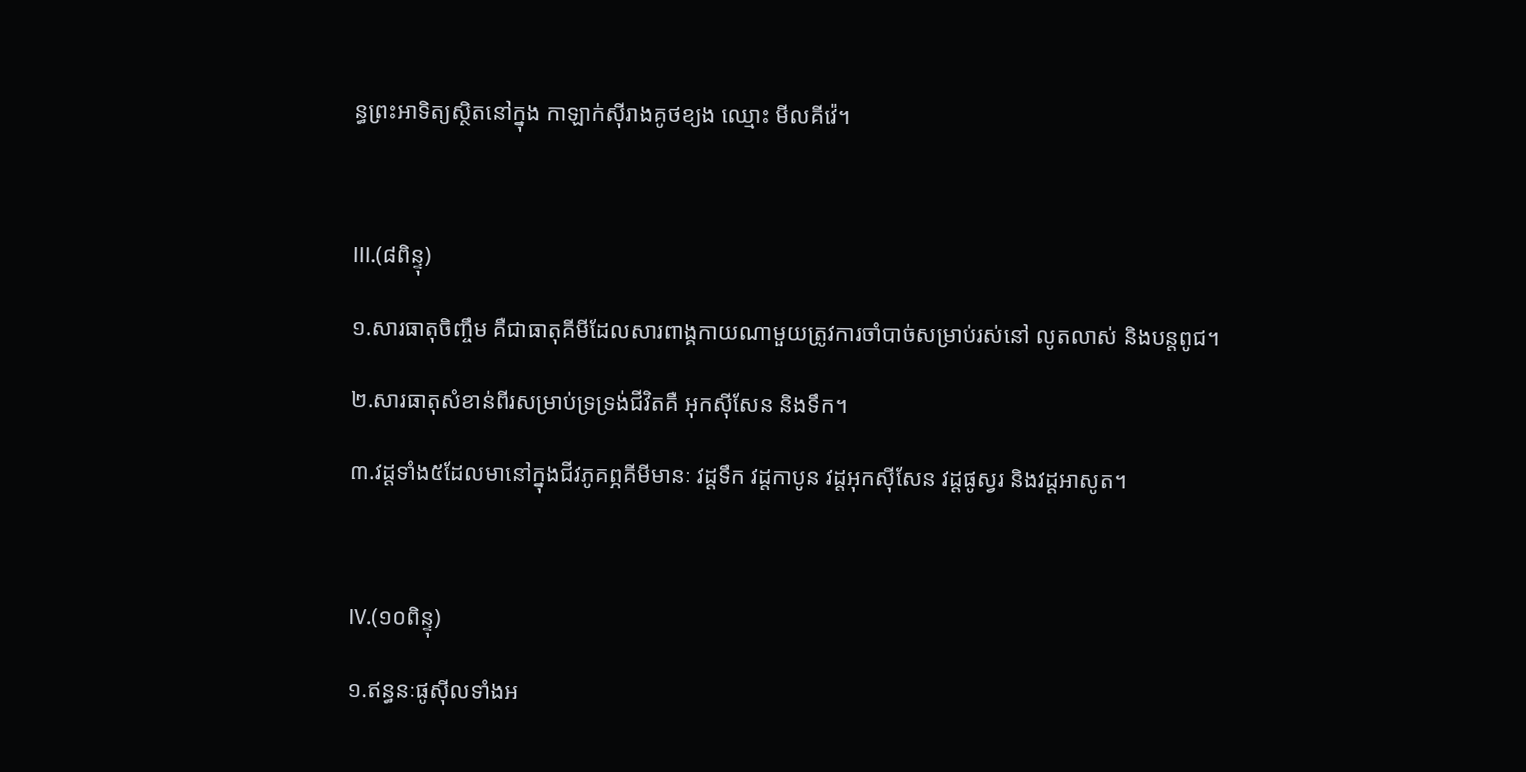ន្ធព្រះអាទិត្យស្ថិតនៅក្នុង កាឡាក់ស៊ីរាងគូថខ្យង ឈ្មោះ មីលគីវ៉េ។



III.(៨ពិន្ទុ)

១.សារធាតុចិញ្ចឹម គឺជាធាតុគីមីដែលសារពាង្គកាយណាមួយត្រូវការចាំបាច់សម្រាប់រស់នៅ លូតលាស់ និងបន្តពូជ។

២.សារធាតុសំខាន់ពីរសម្រាប់ទ្រទ្រង់ជីវិតគឺ អុកស៊ីសែន និងទឹក។

៣.វដ្តទាំង៥ដែលមានៅក្នុងជីវភូគព្ភគីមីមានៈ វដ្តទឹក វដ្តកាបូន វដ្តអុកស៊ីសែន វដ្តផូស្វរ និងវដ្តអាសូត។



IV.(១០ពិន្ទុ)

១.ឥន្ធនៈផូស៊ីលទាំងអ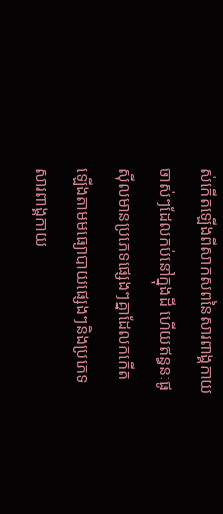ស់កើតឡើងពីសាកសពនៃសារពាង្គកាយចាស់ៗដែលកប់នៅក្នុងដី ហើយឥន្ធនៈផូស៊ីលមានប្រភេទផ្សេងៗគ្នាដែលកកើតឡើងតាមមធ្យោបាយផ្សេងៗនិងប្រភេទសារពាង្គកាយ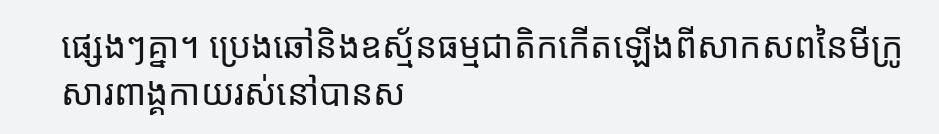ផ្សេងៗគ្នា។ ប្រេងឆៅនិងឧស្ម័នធម្មជាតិកកើតឡើងពីសាកសពនៃមីក្រូសារពាង្គកាយរស់នៅបានស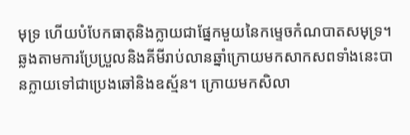មុទ្រ ហើយបំបែកធាតុនិងក្លាយជាផ្នែកមួយនៃកម្ទេចកំណបាតសមុទ្រ។ ឆ្លងតាមការប្រែប្រួលនិងគីមីរាប់លានឆ្នាំក្រោយមកសាកសពទាំងនេះបានក្លាយទៅជាប្រេងឆៅនិងឧស្ម័ន។ ក្រោយមកសិលា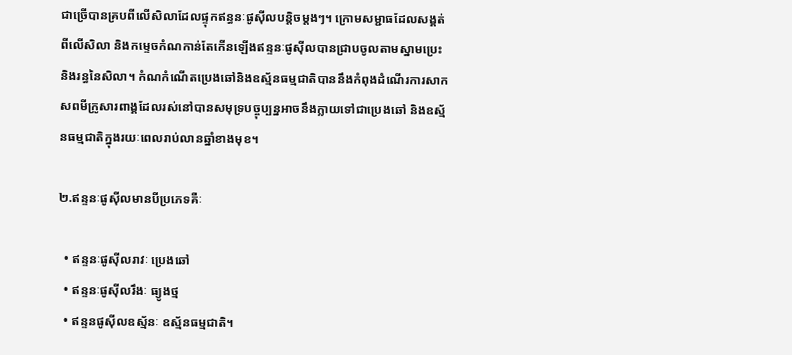ជាច្រើបានគ្របពីលើសិលាដែលផ្ទុកឥន្ធនៈផូស៊ីលបន្តិចម្តងៗ។ ក្រោមសម្ជាធដែលសង្គត់ពីលើសិលា និងកម្ទេចកំណកាន់តែកើនឡើងឥន្ទនៈផូស៊ីលបានជ្រាបចូលតាមស្នាមប្រេះនិងរន្ធនៃសិលា។ កំណកំណើតប្រេងឆៅនិងឧស័្មនធម្មជាតិបាននឹងកំពុងដំណើរការសាកសពមីក្រូសារពាង្គដែលរស់នៅបានសមុទ្របច្ចុប្បន្នអាចនឹងក្លាយទៅជាប្រេងឆៅ និងឧស័្មនធម្មជាតិក្នុងរយៈពេលរាប់លានឆ្នាំខាងមុខ។

២.ឥន្ទនៈផូស៊ីលមានបីប្រភេទគឺៈ

  • ឥន្ទនៈផូស៊ីលរាវៈ ប្រេងឆៅ
  • ឥន្ទនៈផូស៊ីលរឹងៈ ធ្យូងថ្ម
  • ឥន្ទនផូស៊ីលឧស្ម័នៈ ឧស្ម័នធម្មជាតិ។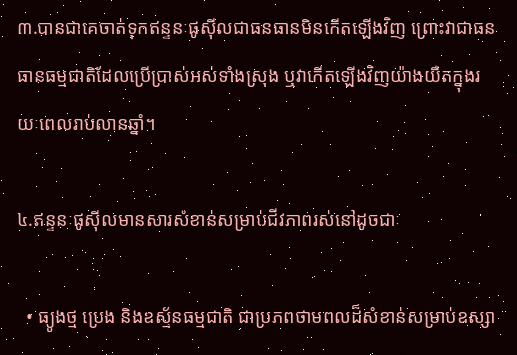៣.បានជាគេចាត់ទុកឥន្ទនៈផូស៊ីលជាធនធានមិនកើតឡើងវិញ ព្រោះវាជាធនធានធម្មជាតិដែលប្រើប្រាស់អស់ទាំងស្រុង ឬវាកើតឡើងវិញយ៉ាងយឺតក្នុងរយៈពេលរាប់លានឆ្នាំ។

៤.ឥន្ទនៈផូស៊ីលមានសារសំខាន់សម្រាប់ជីវភាពរស់នៅដូចជាៈ

  • ធ្យូងថ្ម ប្រេង និងឧស្ម័នធម្មជាតិ ជាប្រភពថាមពលដ៏សំខាន់សម្រាប់ឧស្សា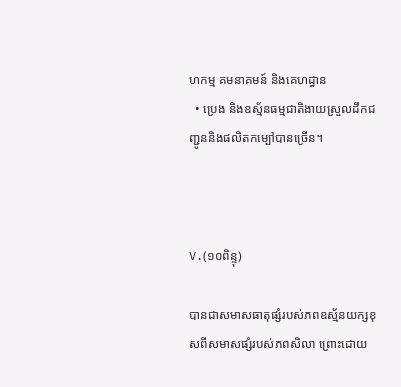ហកម្ម គមនាគមន៍ និងគេហដ្ធាន
  • ប្រេង និងឧស្ម័នធម្មជាតិងាយស្រួលដឹកជញ្ជូននិងផលិតកម្បៅបានច្រើន។



V.(១០ពិន្ទុ)

បានជាសមាសធាតុផ្សំរបស់ភពឧស្ម័នយក្សខុសពីសមាសផ្សំរបស់ភពសិលា ព្រោះដោយ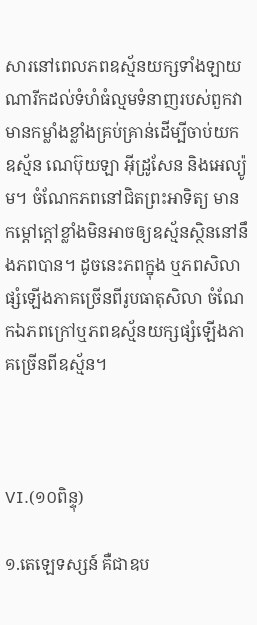សារនៅពេលភពឧស្ម័នយក្សទាំងឡាយណារីកដល់ទំហំធំល្មមទំនាញរបស់ពួកវាមានកម្លាំងខ្លាំងគ្រប់គ្រាន់ដើម្បីចាប់យកឧស្ម័ន ណេប៊ុយឡា អ៊ីដ្រូសែន និងអេល្យ៉ូម។ ចំណែកភពនៅជិតព្រះអាទិត្យ មានកម្តៅក្តៅខ្លាំងមិនអាចឲ្យឧស្ម័នស្ថិននៅនឹងភពបាន។ ដូចនេះភពក្នុង ឬភពសិលាផ្សំឡើងភាគច្រើនពីរូបធាតុសិលា ចំណែកឯភពក្រៅឬភពឧស្ម័នយក្សផ្សំឡើងភាគច្រើនពីឧស្ម័ន។



VI.(១០ពិន្ទុ)

១.តេឡេទស្សន៍ គឺជាឧប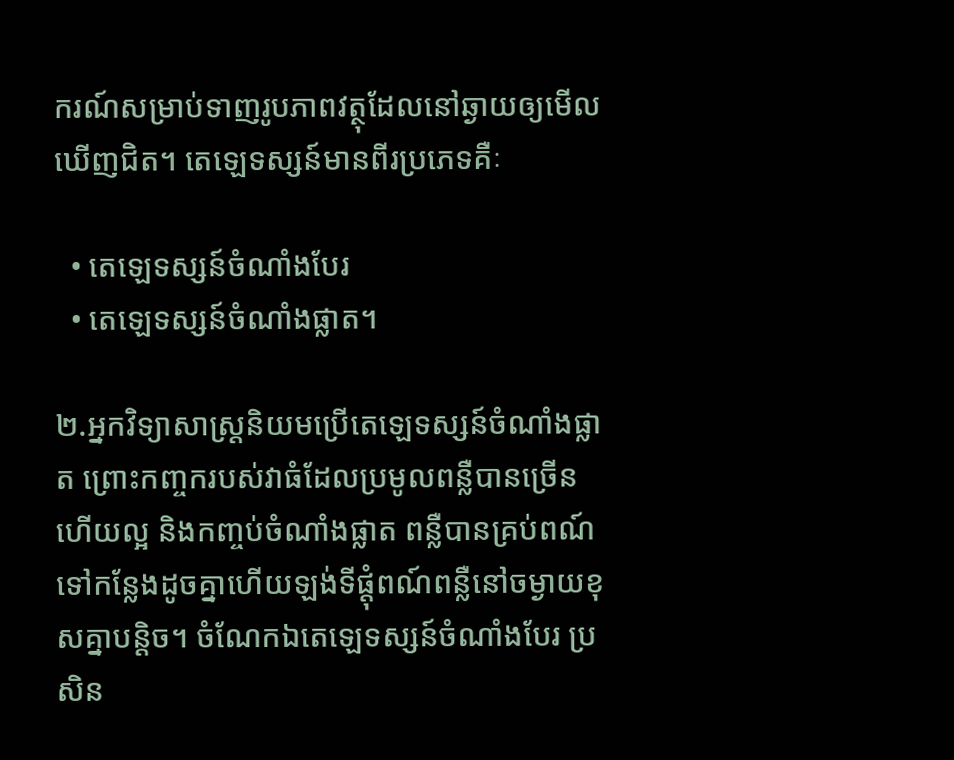ករណ៍សម្រាប់ទាញរូបភាពវត្ថុដែលនៅឆ្ងាយឲ្យមើលឃើញជិត។ តេឡេទស្សន៍មានពីរប្រភេទគឺៈ

  • តេឡេទស្សន៍ចំណាំងបែរ
  • តេឡេទស្សន៍ចំណាំងផ្លាត។

២.អ្នកវិទ្យាសាស្រ្តនិយមប្រើតេឡេទស្សន៍ចំណាំងផ្លាត ព្រោះកញ្ចករបស់វាធំដែលប្រមូលពន្លឺបានច្រើនហើយល្អ និងកញ្ចប់ចំណាំងផ្លាត ពន្លឺបានគ្រប់ពណ៍ទៅកន្លែងដូចគ្នាហើយឡង់ទីផ្តុំពណ៍ពន្លឺនៅចម្ងាយខុសគ្នាបន្តិច។ ចំណែកឯតេឡេទស្សន៍ចំណាំងបែរ ប្រសិន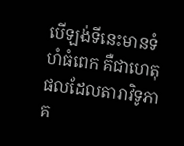បើឡង់ទីនេះមានទំហំធំពេក គឺជាហេតុផលដែលតារាវិទូភាគ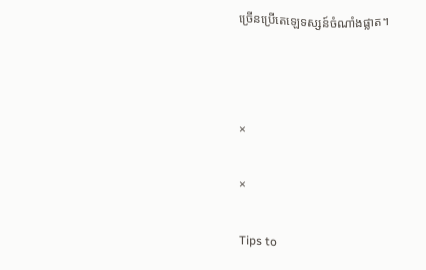ច្រើនប្រើតេឡេទស្សន៍ចំណាំងផ្លាត។



×

×

Tips to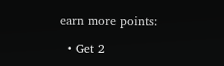earn more points:

  • Get 2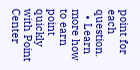point for each question.
  • Learn more how to earn point quickly with Point Center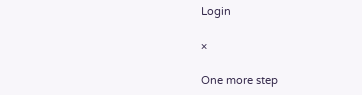Login

×

One more step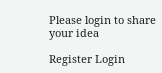Please login to share your idea

Register Login